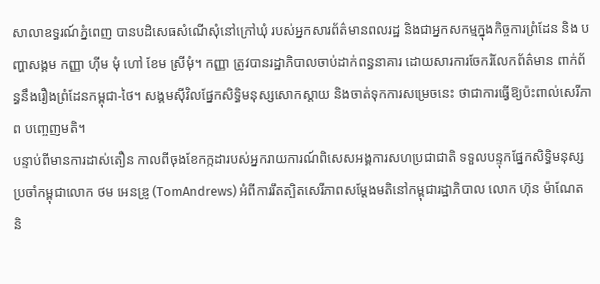សាលាឧទ្ធរណ៍ភ្នំពេញ បានបដិសេធសំណើសុំនៅក្រៅឃុំ របស់អ្នកសារព័ត៌មានពលរដ្ឋ និងជាអ្នកសកម្មក្នុងកិច្ចការព្រំដែន និង បញ្ហាសង្គម កញ្ញា ហ៊ីម មុំ ហៅ ខែម ស្រីមុំ។ កញ្ញា ត្រូវបានរដ្ឋាភិបាលចាប់ដាក់ពន្ធនាគារ ដោយសារការចែករំលែកព័ត៌មាន ពាក់ព័ន្ធនឹងរឿងព្រំដែនកម្ពុជា-ថៃ។ សង្គមស៊ីវិលផ្នែកសិទ្ធិមនុស្សសោកស្ដាយ និងចាត់ទុកការសម្រេចនេះ ថាជាការធ្វើឱ្យប៉ះពាល់សេរីភាព បញ្ចេញមតិ។
បន្ទាប់ពីមានការដាស់តឿន កាលពីចុងខែកក្កដារបស់អ្នករាយការណ៍ពិសេសអង្គការសហប្រជាជាតិ ទទួលបន្ទុកផ្នែកសិទ្ធិមនុស្ស ប្រចាំកម្ពុជាលោក ថម អេនឌ្រូ (TomAndrews) អំពីការរឹតត្បិតសេរីភាពសម្ដែងមតិនៅកម្ពុជារដ្ឋាភិបាល លោក ហ៊ុន ម៉ាណែត និ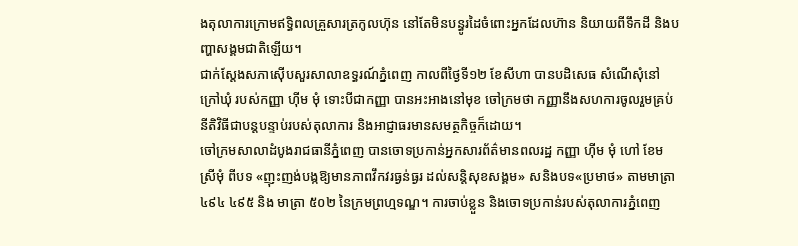ងតុលាការក្រោមឥទ្ធិពលគ្រួសារត្រកូលហ៊ុន នៅតែមិនបន្ធូរដៃចំពោះអ្នកដែលហ៊ាន និយាយពីទឹកដី និងបញ្ហាសង្គមជាតិឡើយ។
ជាក់ស្តែងសភាស៊ើបសួរសាលាឧទ្ធរណ៍ភ្នំពេញ កាលពីថ្ងៃទី១២ ខែសីហា បានបដិសេធ សំណើសុំនៅក្រៅឃុំ របស់កញ្ញា ហ៊ីម មុំ ទោះបីជាកញ្ញា បានអះអាងនៅមុខ ចៅក្រមថា កញ្ញានឹងសហការចូលរួមគ្រប់នីតិវិធីជាបន្តបន្ទាប់របស់តុលាការ និងអាជ្ញាធរមានសមត្ថកិច្ចក៏ដោយ។
ចៅក្រមសាលាដំបូងរាជធានីភ្នំពេញ បានចោទប្រកាន់អ្នកសារព័ត៌មានពលរដ្ឋ កញ្ញា ហ៊ីម មុំ ហៅ ខែម ស្រីមុំ ពីបទ «ញុះញង់បង្កឱ្យមានភាពវឹកវរធ្ងន់ធ្ងរ ដល់សន្តិសុខសង្គម» សនិងបទ«ប្រមាថ» តាមមាត្រា ៤៩៤ ៤៩៥ និង មាត្រា ៥០២ នៃក្រមព្រហ្មទណ្ឌ។ ការចាប់ខ្លួន និងចោទប្រកាន់របស់តុលាការភ្នំពេញ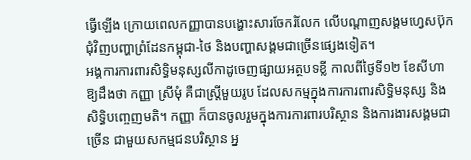ធ្វើឡើង ក្រោយពេលកញ្ញាបានបង្ហោះសារចែករំលែក លើបណ្ដាញសង្គមហ្វេសប៊ុក ជុំវិញបញ្ហាព្រំដែនកម្ពុជា-ថៃ និងបញ្ហាសង្គមជាច្រើនផ្សេងទៀត។
អង្គការការពារសិទ្ធិមនុស្សលីកាដូចេញផ្សាយអត្ថបទខ្លី កាលពីថ្ងៃទី១២ ខែសីហា ឱ្យដឹងថា កញ្ញា ស្រីមុំ គឺជាស្ត្រីមួយរូប ដែលសកម្មក្នុងការការពារសិទ្ធិមនុស្ស និងសិទ្ធិបញ្ចេញមតិ។ កញ្ញា ក៏បានចូលរួមក្នុងការការពារបរិស្ថាន និងការងារសង្គមជាច្រើន ជាមួយសកម្មជនបរិស្ថាន អ្ន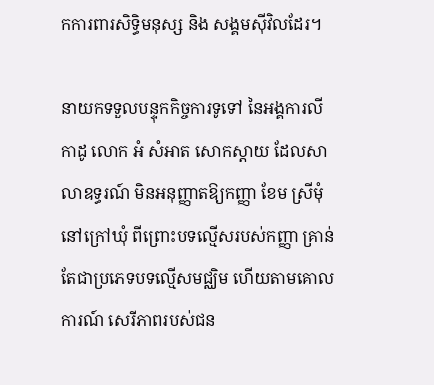កការពារសិទ្ធិមនុស្ស និង សង្គមស៊ីវិលដែរ។

នាយកទទួលបន្ទុកកិច្ចការទូទៅ នៃអង្គការលីកាដូ លោក អំ សំអាត សោកស្ដាយ ដែលសាលាឧទ្ធរណ៍ មិនអនុញ្ញាតឱ្យកញ្ញា ខែម ស្រីមុំ នៅក្រៅឃុំ ពីព្រោះបទល្មើសរបស់កញ្ញា គ្រាន់តែជាប្រភេទបទល្មើសមជ្ឈិម ហើយតាមគោលការណ៍ សេរីភាពរបស់ជន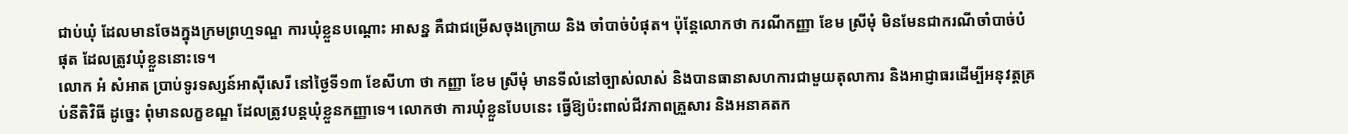ជាប់ឃុំ ដែលមានចែងក្នុងក្រមព្រហ្មទណ្ឌ ការឃុំខ្លួនបណ្ដោះ អាសន្ន គឺជាជម្រើសចុងក្រោយ និង ចាំបាច់បំផុត។ ប៉ុន្តែលោកថា ករណីកញ្ញា ខែម ស្រីមុំ មិនមែនជាករណីចាំបាច់បំផុត ដែលត្រូវឃុំខ្លួននោះទេ។
លោក អំ សំអាត ប្រាប់ទូរទស្សន៍អាស៊ីសេរី នៅថ្ងៃទី១៣ ខែសីហា ថា កញ្ញា ខែម ស្រីមុំ មានទីលំនៅច្បាស់លាស់ និងបានធានាសហការជាមួយតុលាការ និងអាជ្ញាធរដើម្បីអនុវត្តគ្រប់នីតិវិធី ដូច្នេះ ពុំមានលក្ខខណ្ឌ ដែលត្រូវបន្តឃុំខ្លួនកញ្ញាទេ។ លោកថា ការឃុំខ្លួនបែបនេះ ធ្វើឱ្យប៉ះពាល់ជីវភាពគ្រួសារ និងអនាគតក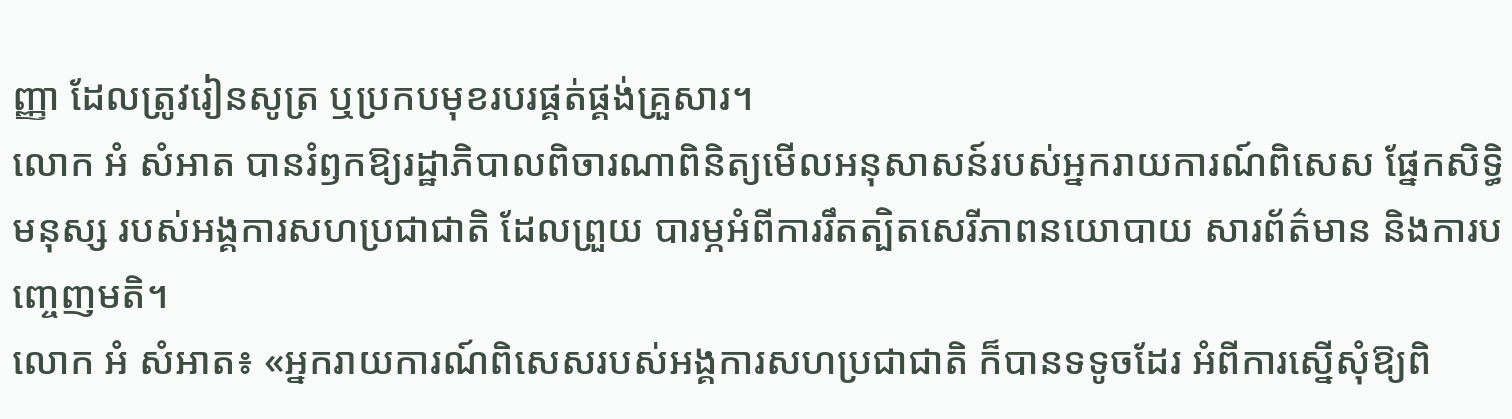ញ្ញា ដែលត្រូវរៀនសូត្រ ឬប្រកបមុខរបរផ្គត់ផ្គង់គ្រួសារ។
លោក អំ សំអាត បានរំឭកឱ្យរដ្ឋាភិបាលពិចារណាពិនិត្យមើលអនុសាសន៍របស់អ្នករាយការណ៍ពិសេស ផ្នែកសិទ្ធិមនុស្ស របស់អង្គការសហប្រជាជាតិ ដែលព្រួយ បារម្ភអំពីការរឹតត្បិតសេរីភាពនយោបាយ សារព័ត៌មាន និងការបញ្ចេញមតិ។
លោក អំ សំអាត៖ «អ្នករាយការណ៍ពិសេសរបស់អង្គការសហប្រជាជាតិ ក៏បានទទូចដែរ អំពីការស្នើសុំឱ្យពិ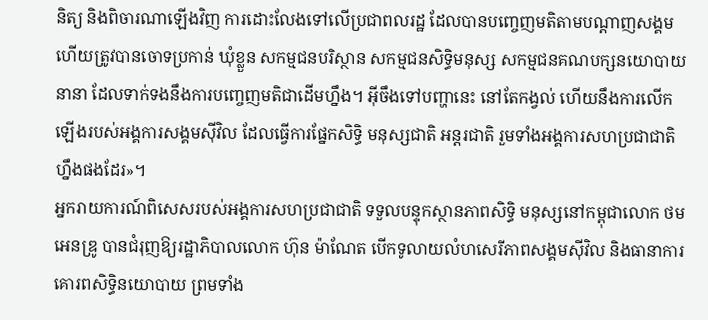និត្យ និងពិចារណាឡើងវិញ ការដោះលែងទៅលើប្រជាពលរដ្ឋ ដែលបានបញ្ចេញមតិតាមបណ្ដាញសង្គម ហើយត្រូវបានចោទប្រកាន់ ឃុំខ្លួន សកម្មជនបរិស្ថាន សកម្មជនសិទ្ធិមនុស្ស សកម្មជនគណបក្សនយោបាយនានា ដែលទាក់ទងនឹងការបញ្ចេញមតិជាដើមហ្នឹង។ អ៊ីចឹងទៅបញ្ហានេះ នៅតែកង្វល់ ហើយនឹងការលើកឡើងរបស់អង្គការសង្គមស៊ីវិល ដែលធ្វើការផ្នែកសិទ្ធិ មនុស្សជាតិ អន្តរជាតិ រួមទាំងអង្គការសហប្រជាជាតិហ្នឹងផងដែរ»។
អ្នករាយការណ៍ពិសេសរបស់អង្គការសហប្រជាជាតិ ទទួលបន្ទុកស្ថានភាពសិទ្ធិ មនុស្សនៅកម្ពុជាលោក ថម អេនឌ្រូ បានជំរុញឱ្យរដ្ឋាភិបាលលោក ហ៊ុន ម៉ាណែត បើកទូលាយលំហសេរីភាពសង្គមស៊ីវិល និងធានាការគោរពសិទ្ធិនយោបាយ ព្រមទាំង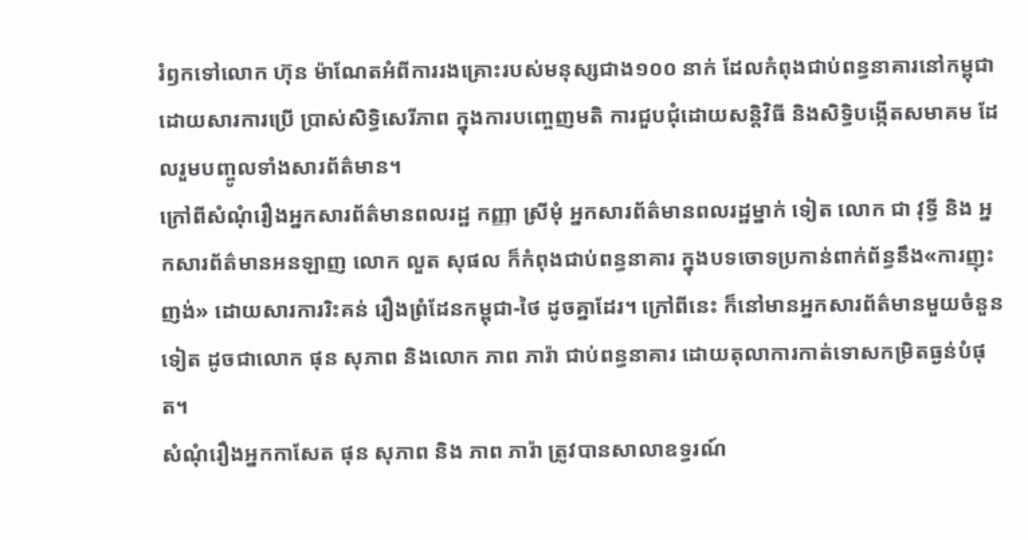រំឭកទៅលោក ហ៊ុន ម៉ាណែតអំពីការរងគ្រោះរបស់មនុស្សជាង១០០ នាក់ ដែលកំពុងជាប់ពន្ធនាគារនៅកម្ពុជា ដោយសារការប្រើ ប្រាស់សិទ្ធិសេរីភាព ក្នុងការបញ្ចេញមតិ ការជួបជុំដោយសន្តិវិធី និងសិទ្ធិបង្កើតសមាគម ដែលរួមបញ្ចូលទាំងសារព័ត៌មាន។
ក្រៅពីសំណុំរឿងអ្នកសារព័ត៌មានពលរដ្ឋ កញ្ញា ស្រីមុំ អ្នកសារព័ត៌មានពលរដ្ឋម្នាក់ ទៀត លោក ជា វុទ្ធី និង អ្នកសារព័ត៌មានអនឡាញ លោក លួត សុផល ក៏កំពុងជាប់ពន្ធនាគារ ក្នុងបទចោទប្រកាន់ពាក់ព័ន្ធនឹង«ការញុះញង់» ដោយសារការរិះគន់ រឿងព្រំដែនកម្ពុជា-ថៃ ដូចគ្នាដែរ។ ក្រៅពីនេះ ក៏នៅមានអ្នកសារព័ត៌មានមួយចំនួន ទៀត ដូចជាលោក ផុន សុភាព និងលោក ភាព ភារ៉ា ជាប់ពន្ធនាគារ ដោយតុលាការកាត់ទោសកម្រិតធ្ងន់បំផុត។
សំណុំរឿងអ្នកកាសែត ផុន សុភាព និង ភាព ភារ៉ា ត្រូវបានសាលាឧទ្ធរណ៍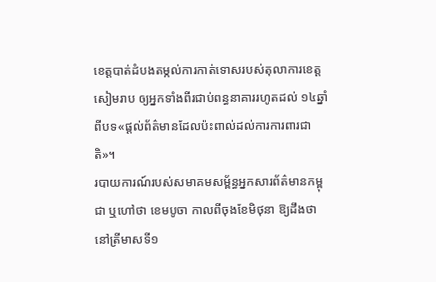ខេត្តបាត់ដំបងតម្កល់ការកាត់ទោសរបស់តុលាការខេត្តសៀមរាប ឲ្យអ្នកទាំងពីរជាប់ពន្ធនាគាររហូតដល់ ១៤ឆ្នាំ ពីបទ«ផ្តល់ព័ត៌មានដែលប៉ះពាល់ដល់ការការពារជាតិ»។
របាយការណ៍របស់សមាគមសម្ព័ន្ធអ្នកសារព័ត៌មានកម្ពុជា ឬហៅថា ខេមបូចា កាលពីចុងខែមិថុនា ឱ្យដឹងថា នៅត្រីមាសទី១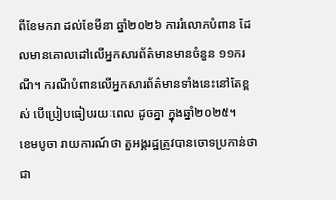ពីខែមករា ដល់ខែមីនា ឆ្នាំ២០២៦ ការរំលោភបំពាន ដែលមានគោលដៅលើអ្នកសារព័ត៌មានមានចំនួន ១១ករណី។ ករណីបំពានលើអ្នកសារព័ត៌មានទាំងនេះនៅតែខ្ពស់ បើប្រៀបធៀបរយៈពេល ដូចគ្នា ក្នុងឆ្នាំ២០២៥។
ខេមបូចា រាយការណ៍ថា តួអង្គរដ្ឋត្រូវបានចោទប្រកាន់ថា ជា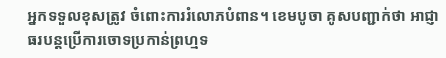អ្នកទទួលខុសត្រូវ ចំពោះការរំលោភបំពាន។ ខេមបូចា គូសបញ្ជាក់ថា អាជ្ញាធរបន្តប្រើការចោទប្រកាន់ព្រហ្មទ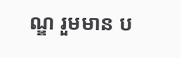ណ្ឌ រួមមាន ប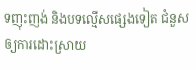ទញុះញង់ និងបទល្មើសផ្សេងទៀត ជំនួសឲ្យការដោះស្រាយ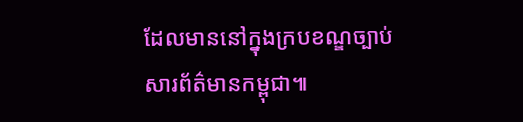ដែលមាននៅក្នុងក្របខណ្ឌច្បាប់សារព័ត៌មានកម្ពុជា៕